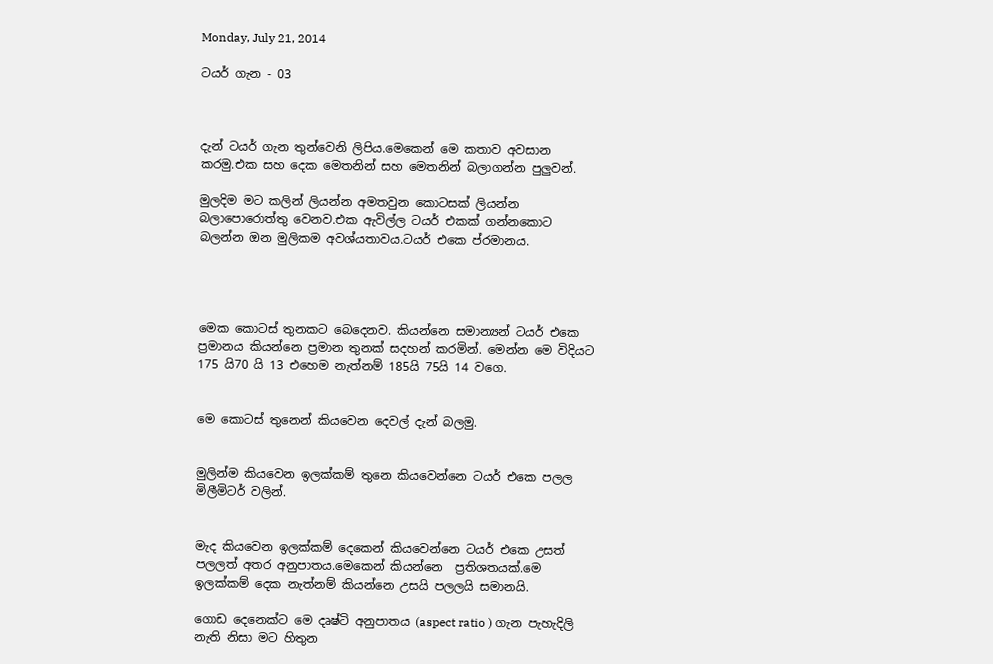Monday, July 21, 2014

ටයර් ගැන - 03



දැන් ටයර් ගැන තුන්වෙනි ලිපිය.මෙකෙන් මෙ කතාව අවසාන කරමු.එක සහ දෙක මෙතනින් සහ මෙතනින් බලාගන්න පුලුවන්.

මුලදිම මට කලින් ලියන්න අමතවුන කොටසක් ලියන්න බලාපොරොත්තු වෙනව.එක ඇවිල්ල ටයර් එකක් ගන්නකොට බලන්න ඔන මුලිකම අවශ්යතාවය.ටයර් එකෙ ප්රමානය.




මෙක කොටස් තුනකට බෙදෙනව. කියන්නෙ සමාන්‍යන් ටයර් එකෙ ප්‍රමානය කියන්නෙ ප්‍රමාන තුනක් සදහන් කරමින්. මෙන්න මෙ විදියට 175 යි70 යි 13 එහෙම නැත්නම් 185යි 75යි 14 වගෙ.


මෙ කොටස් තුනෙන් කියවෙන දෙවල් දැන් බලමු.


මුලින්ම කියවෙන ඉලක්කම් තුනෙ කියවෙන්නෙ ටයර් එකෙ පලල මිලීමිටර් වලින්.


මැද කියවෙන ඉලක්කම් දෙකෙන් කියවෙන්නෙ ටයර් එකෙ උසත් පලලත් අතර අනුපාතය.මෙකෙන් කියන්නෙ  ප්‍රතිශතයක්.මෙ ඉලක්කම් දෙක නැත්නම් කියන්නෙ උසයි පලලයි සමානයි.

ගොඩ දෙනෙක්ට මෙ දෘෂ්ටි අනුපාතය (aspect ratio ) ගැන පැහැදිලි නැති නිසා මට හිතුන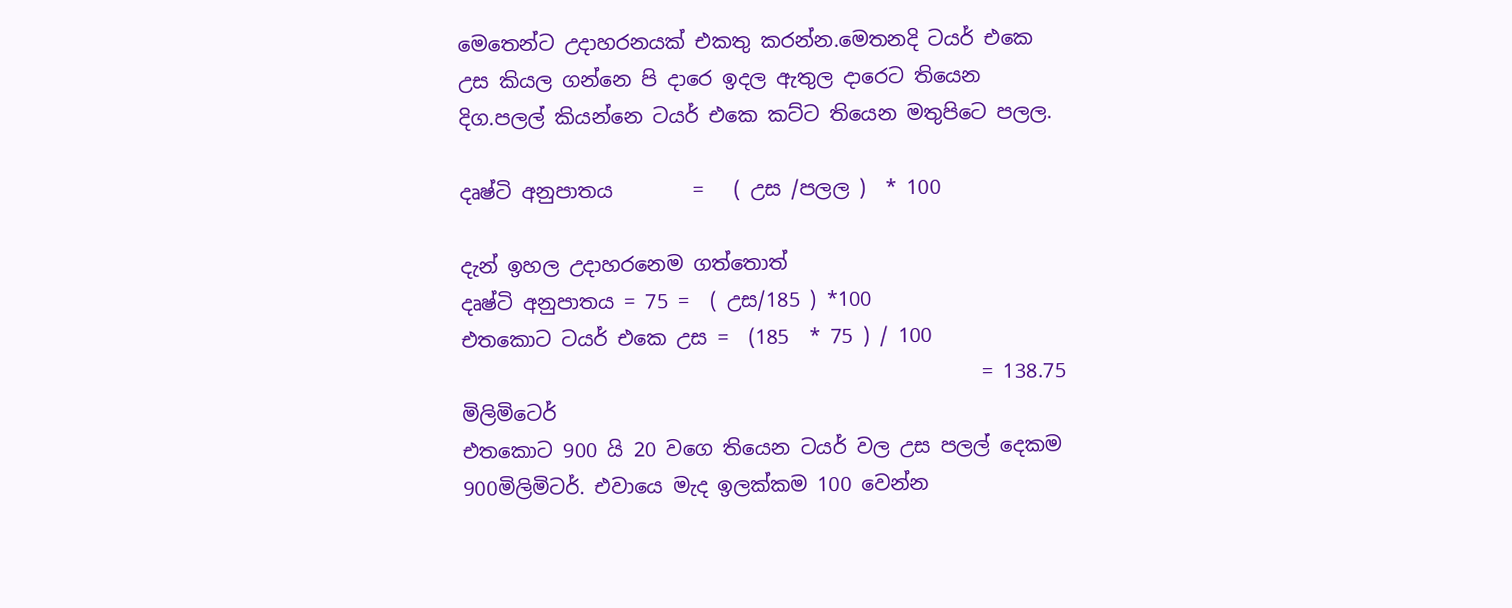මෙතෙන්ට උදාහරනයක් එකතු කරන්න.මෙතනදි ටයර් එකෙ උස කියල ගන්නෙ පි දාරෙ ඉදල ඇතුල දාරෙට තියෙන දිග.පලල් කියන්නෙ ටයර් එකෙ කට්ට තියෙන මතුපිටෙ පලල.

දෘෂ්ටි අනුපාතය        =   ( උස /පලල )  * 100

දැන් ඉහල උදාහරනෙම ගත්තොත්
දෘෂ්ටි අනුපාතය = 75 =  ( උස/185 ) *100
එතකොට ටයර් එකෙ උස =  (185  * 75 ) / 100
                                                    = 138.75 මිලිමිටෙර්
එතකොට 900 යි 20 වගෙ තියෙන ටයර් වල උස පලල් දෙකම 900මිලිමිටර්. එවායෙ මැද ඉලක්කම 100 වෙන්න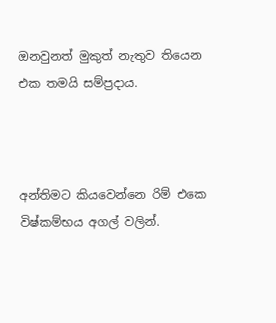ඔනවුනත් මුකුත් නැතුව තියෙන එක තමයි සම්ප්‍රදාය.



අන්තිමට කියවෙන්නෙ රිම් එකෙ විෂ්කම්භය අගල් වලින්.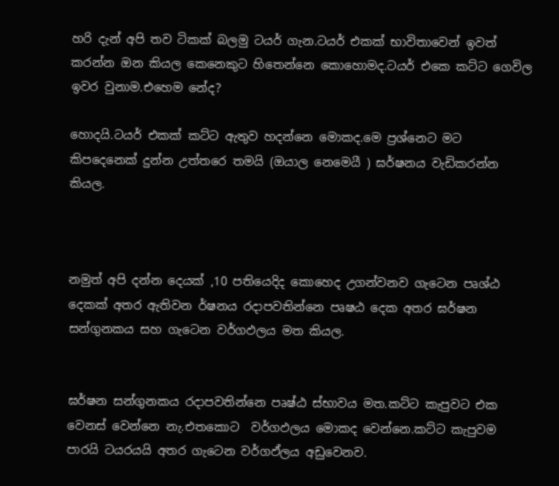හරි දැන් අපි තව ටිකක් බලමු ටයර් ගැන.ටයර් එකක් භාවිතාවෙන් ඉවත් කරන්න ඔන කියල කෙනෙකුට හිතෙන්නෙ කොහොමද.ටයර් එකෙ කට්ට ගෙවිල ඉවර වුනාම.එහෙම නේද?

හොදයි.ටයර් එකක් කට්ට ඇතුව හදන්නෙ මොකද.මෙ ප්‍රශ්නෙට මට කිපදෙනෙක් දුන්න උත්තරෙ තමයි (ඔයාල නෙමෙයී ) ඝර්ෂනය වැඩිකරන්න කියල.



නමුත් අපි දන්න දෙයක් ,10 පතියෙදිද කොහෙද උගන්වනව ගැටෙන පෘශ්ඨ දෙකක් අතර ඇතිවන ර්ෂනය රදාපවතින්නෙ පෘෂඨ දෙක අතර ඝර්ෂන සන්ගුනකය සහ ගැටෙන වර්ගඵලය මත කියල.


ඝර්ෂන සන්ගුනකය රදාපවතින්නෙ පෘෂ්ඨ ස්භාවය මත.කට්ට කැපුවට එක වෙනස් වෙන්නෙ නැ.එතකොට  වර්ගඵලය මොකද වෙන්නෙ.කට්ට කැපුවම පාරයි ටයරයයි අතර ගැටෙන වර්ගඵ්ලය අඩුවෙනව.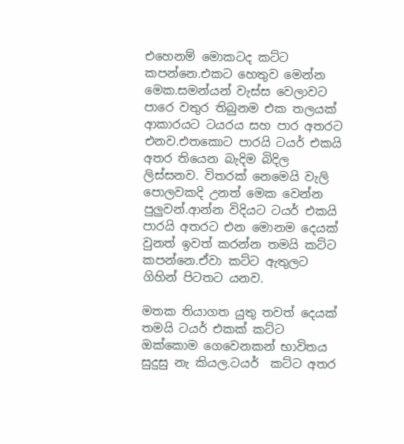එහෙනම් මොකටද කට්ට කපන්නෙ.එකට හෙතුව මෙන්න මෙක.සමන්යන් වැස්ස වෙලාවට පාරෙ වතුර තිබුනම එක තලයක් ආකාරයට ටයරය සහ පාර අතරට එනව.එතකොට පාරයි ටයර් එකයි අතර තියෙන බැදිම බිදිල ලිස්සනව. විතරක් නෙමෙයි වැලි පොලවකදි උනත් මෙක වෙන්න පුලුවන්.ආන්න විදියට ටයර් එකයි පාරයි අතරට එන මොනම දෙයක් වුනත් ඉවත් කරන්න තමයි කට්ට කපන්නෙ.ඒවා කට්ට ඇතුලට ගිහින් පිටතට යනව.

මතක තියාගත යුතු තවත් දෙයක් තමයි ටයර් එකක් කට්ට ඔක්කොම ගෙවෙනකන් භාවිතය සුදුසු නැ කියල.ටයර්  කට්ට අතර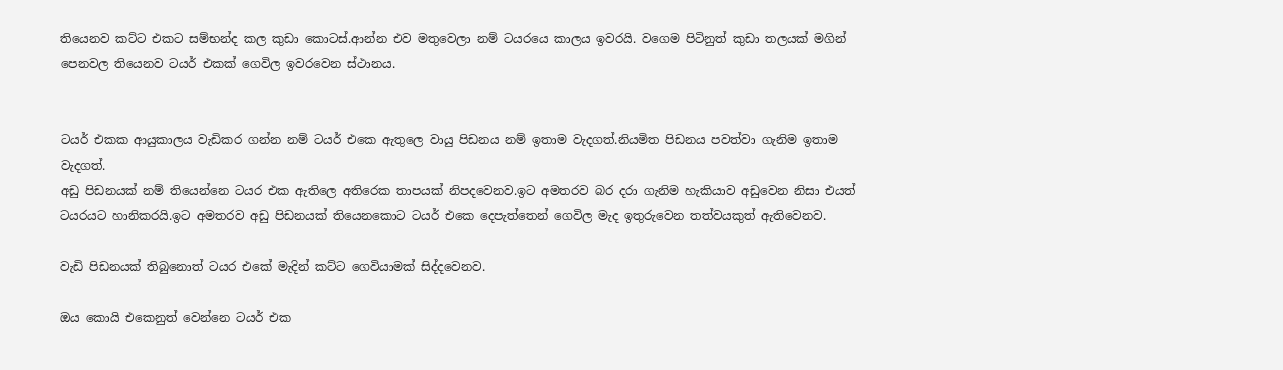තියෙනව කට්ට එකට සම්භන්ද කල කුඩා කොටස්.ආන්න එව මතුවෙලා නම් ටයරයෙ කාලය ඉවරයි. වගෙම පිටිනුත් කුඩා තලයක් මගින් පෙනවල තියෙනව ටයර් එකක් ගෙවිල ඉවරවෙන ස්ථානය.


ටයර් එකක ආයුකාලය වැඩිකර ගන්න නම් ටයර් එකෙ ඇතුලෙ වායු පිඩනය නම් ඉතාම වැදගත්.නියමිත පිඩනය පවත්වා ගැනිම ඉතාම වැදගත්.
අඩු පිඩනයක් නම් තියෙන්නෙ ටයර එක ඇතිලෙ අතිරෙක තාපයක් නිපදවෙනව.ඉට අමතරව බර දරා ගැනිම හැකියාව අඩුවෙන නිසා එයත් ටයරයට හානිකරයි.ඉට අමතරව අඩු පිඩනයක් තියෙනකොට ටයර් එකෙ දෙපැත්තෙන් ගෙවිල මැද ඉතුරුවෙන තත්වයකුත් ඇතිවෙනව.

වැඩි පිඩනයක් තිබුනොත් ටයර එකේ මැදින් කට්ට ගෙවියාමක් සිද්දවෙනව.

ඔය කොයි එකෙනුත් වෙන්නෙ ටයර් එක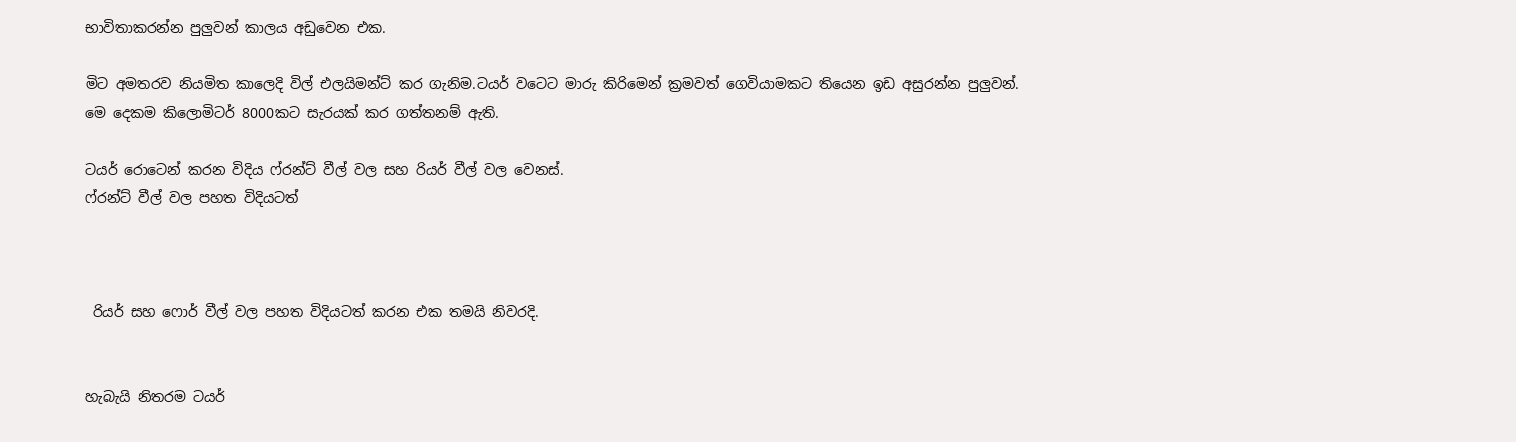භාවිතාකරන්න පුලුවන් කාලය අඩුවෙන එක.

මිට අමතරව නියමිත කාලෙදි විල් එලයිමන්ට් කර ගැනිම.ටයර් වටෙට මාරු කිරිමෙන් ක්‍රමවත් ගෙවියාමකට තියෙන ඉඩ අසුරන්න පුලුවන්.
මෙ දෙකම කිලොමිටර් 8000කට සැරයක් කර ගත්තනම් ඇති.

ටයර් රොටෙන් කරන විදිය ෆ්රන්ට් වීල් වල සහ රියර් වීල් වල වෙනස්.
ෆ්රන්ට් වීල් වල පහත විදියටත්



 රියර් සහ ෆොර් වීල් වල පහත විදියටත් කරන එක තමයි නිවරදි.


හැබැයි නිතරම ටයර්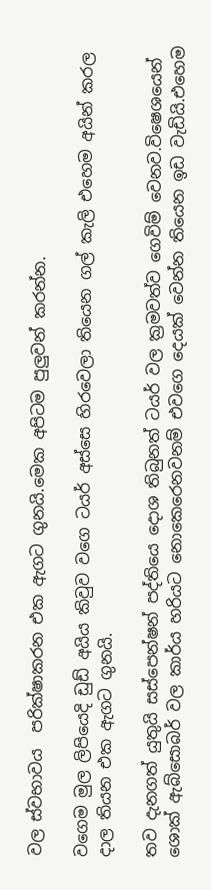වල ස්වභාවය  පරික්ෂාකරන එක ඇගට ගුනයි.මෙක අපිටම පුලුවන් කරන්න.

වගෙම මුල ලිපියෙදි ඩුඩ් අයිය කිවුව වගෙ ටයර් අස්සෙ හිරවෙලා තියෙන ගල් කැලි එහෙම අයින් කරල දාල තියන එක ඇගට ගුනයි.

තව දැනගත් යුතුයි සස්පෙන්ෂන් පද්තියෙ දොශ තිබුනත් ටයර් වල ක්‍රමවත්ව ගෙවිම් වෙනව.විෂෙශයෙන් ශොක් ඇබ්සොබර් වල කාර්ය හරියට නොකෙරෙනවනම් එවගෙ දෙයක් වෙන්න තියෙන ඉඩ වැඩියි.එහෙම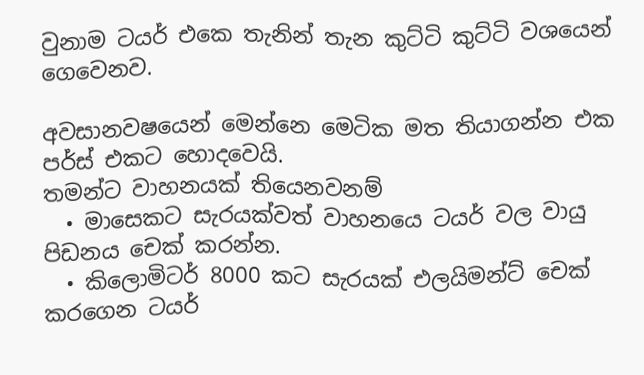වුනාම ටයර් එකෙ තැනින් තැන කුට්ටි කුට්ටි වශයෙන් ගෙවෙනව.

අවසානවෂයෙන් මෙන්නෙ මෙටික මත තියාගන්න එක පර්ස් එකට හොදවෙයි.
තමන්ට වාහනයක් තියෙනවනම්
  • මාසෙකට සැරයක්වත් වාහනයෙ ටයර් වල වායු පිඩනය චෙක් කරන්න.
  • කිලොමිටර් 8000 කට සැරයක් එලයිමන්ට් චෙක් කරගෙන ටයර්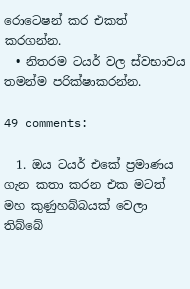රොටෙෂන් කර එකත් කරගන්න.
  • නිතරම ටයර් වල ස්වභාවය තමන්ම පරික්ෂාකරන්න.

49 comments:

  1. ඔය ටයර් එකේ ප්‍රමාණය ගැන කතා කරන එක මටත් මහ කුණුහබ්බයක් වෙලා තිබ්බේ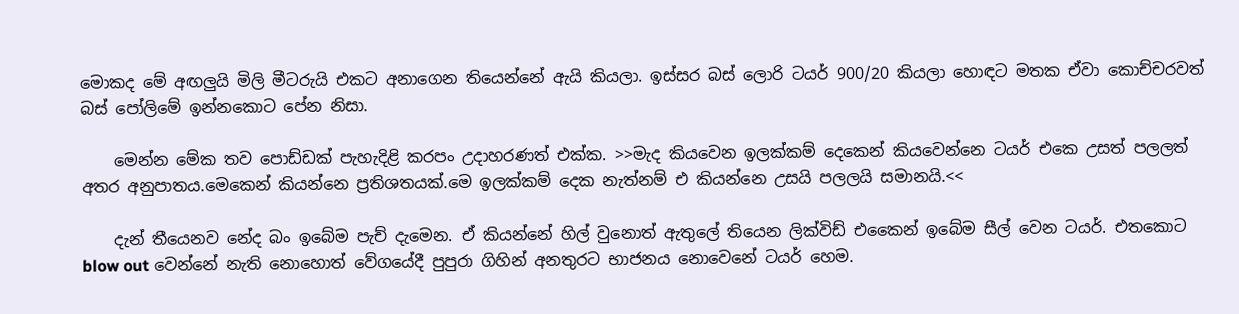මොකද මේ අඟලුයි මිලි මීටරුයි එකට අනාගෙන තියෙන්නේ ඇයි කියලා. ඉස්සර බස් ලොරි ටයර් 900/20 කියලා හොඳට මතක ඒවා කොච්චරවත් බස් පෝලිමේ ඉන්නකොට පේන නිසා.

    මෙන්න මේක තව පොඩ්ඩක් පැහැදිළි කරපං උදාහරණත් එක්ක. >>මැද කියවෙන ඉලක්කම් දෙකෙන් කියවෙන්නෙ ටයර් එකෙ උසත් පලලත් අතර අනුපාතය.මෙකෙන් කියන්නෙ ප්‍රතිශතයක්.මෙ ඉලක්කම් දෙක නැත්නම් එ කියන්නෙ උසයි පලලයි සමානයි.<<

    දැන් තීයෙනව නේද බං ඉබේම පැච් දැමෙන. ඒ කියන්නේ හිල් වුනොත් ඇතුලේ තියෙන ලික්විඩ් එකෛන් ඉබේම සීල් වෙන ටයර්. එතකොට blow out වෙන්නේ නැති නොහොත් වේගයේදී පුපුරා ගිහින් අනතුරට භාජනය නොවෙනේ ටයර් හෙම.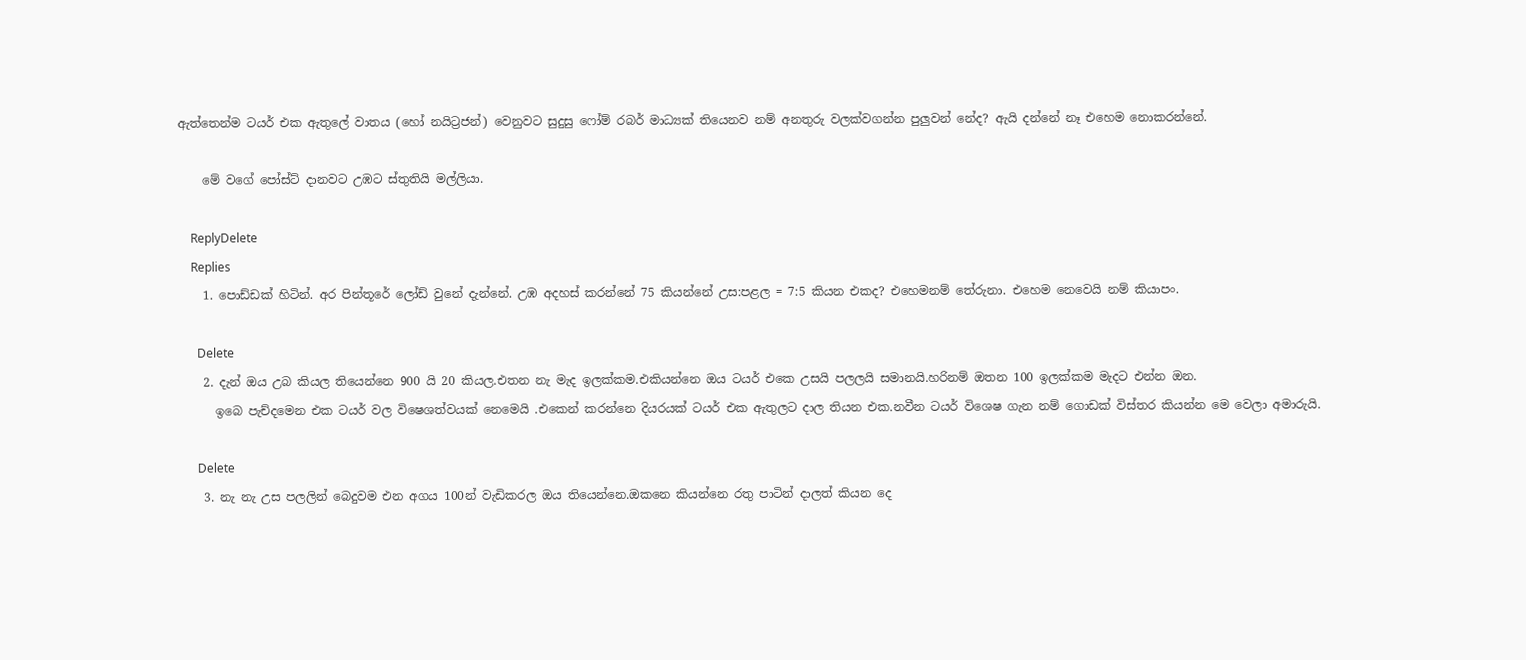ඇත්තෙන්ම ටයර් එක ඇතුලේ වාතය (හෝ නයිට්‍රජන්) වෙනුවට සුදුසු ෆෝම් රබර් මාධ්‍යක් තියෙනව නම් අනතුරු වලක්වගන්න පුලුවන් නේද? ඇයි දන්නේ නෑ එහෙම නොකරන්නේ.

    මේ වගේ පෝස්ට් දානවට උඹට ස්තුතියි මල්ලියා.

    ReplyDelete
    Replies
    1. පොඩ්ඩක් හිටින්. අර පින්තූරේ ලෝඩ් වුනේ දැන්නේ. උඹ අදහස් කරන්නේ 75 කියන්නේ උස:පළල = 7:5 කියන එකද? එහෙමනම් තේරුනා. එහෙම නෙවෙයි නම් කියාපං.

      Delete
    2. දැන් ඔය උබ කියල තියෙන්නෙ 900 යි 20 කියල.එතන නැ මැද ඉලක්කම.එකියන්නෙ ඔය ටයර් එකෙ උසයි පලලයි සමානයි.හරිනම් ඔතන 100 ඉලක්කම මැදට එන්න ඔන.
      ඉබෙ පැච්දමෙන එක ටයර් වල විෂෙශත්වයක් නෙමෙයි .එකෙන් කරන්නෙ දියරයක් ටයර් එක ඇතුලට දාල තියන එක.නවීන ටයර් විශෙෂ ගැන නම් ගොඩක් විස්තර කියන්න මෙ වෙලා අමාරුයි.

      Delete
    3. නැ නැ උස පලලින් බෙදුවම එන අගය 100න් වැඩිකරල ඔය තියෙන්නෙ.ඔකනෙ කියන්නෙ රතු පාටින් දාලත් කියන දෙ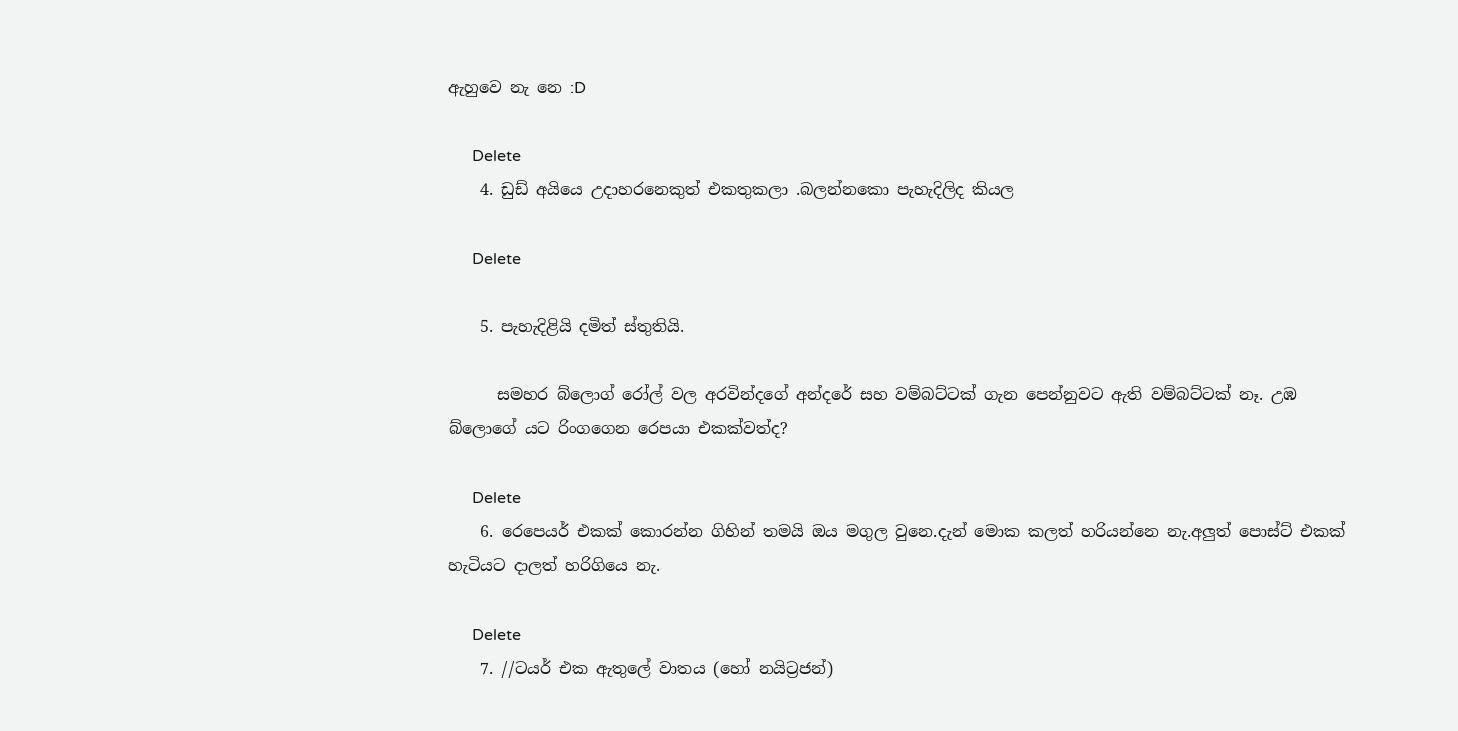ඇහුවෙ නැ නෙ :D

      Delete
    4. ඩුඩ් අයියෙ උදාහරනෙකුත් එකතුකලා .බලන්නකො පැහැදිලිද කියල

      Delete

    5. පැහැදිළියි දමිත් ස්තුතියි.

      සමහර බ්ලොග් රෝල් වල අරවින්දගේ අන්දරේ සහ වම්බට්ටක් ගැන පෙන්නුවට ඇති වම්බට්ටක් නෑ. උඹ බ්ලොගේ යට රිංගගෙන රෙපයා එකක්වත්ද?

      Delete
    6. රෙපෙයර් එකක් කොරන්න ගිහින් තමයි ඔය මගුල වුනෙ.දැන් මොක කලත් හරියන්නෙ නැ.අලුත් පොස්ට් එකක් හැටියට දාලත් හරිගියෙ නැ.

      Delete
    7. //ටයර් එක ඇතුලේ වාතය (හෝ නයිට්‍රජන්)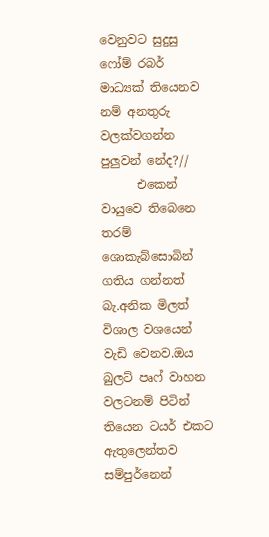වෙනුවට සුදුසු ෆෝම් රබර් මාධ්‍යක් තියෙනව නම් අනතුරු වලක්වගන්න පුලුවන් නේද?//
      එකෙන් වායුවෙ තිබෙනෙ තරම් ශොකැබ්සොබින් ගතිය ගන්නත් බැ.අනික මිලත් විශාල වශයෙන් වැඩි වෙනව.ඔය බුලට් පෘෆ් වාහන වලටනම් පිටින් තියෙන ටයර් එකට ඇතුලෙන්තව සම්පුර්නෙන්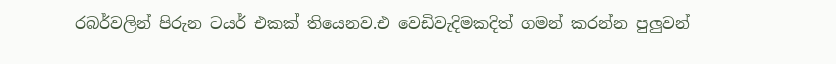රබර්වලින් පිරුන ටයර් එකක් තියෙනව.එ වෙඩිවැදිමකදිත් ගමන් කරන්න පුලුවන්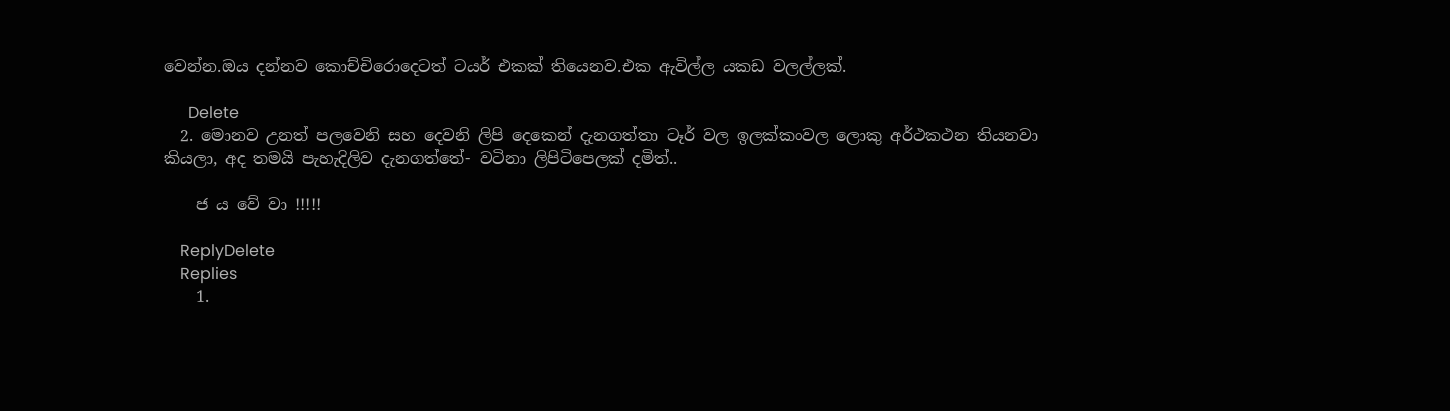වෙන්න.ඔය දන්නව කොච්චිරොදෙටත් ටයර් එකක් තියෙනව.එක ඇවිල්ල යකඩ වලල්ලක්.

      Delete
  2. මොනව උනත් පලවෙනි සහ දෙවනි ලිපි දෙකෙන් දැනගත්තා ටෑර් වල ඉලක්කංවල ලොකු අර්ථකථන තියනවා කියලා, අද තමයි පැහැදිලිව දැනගත්තේ- වටිනා ලිපිටිපෙලක් දමිත්..

    ජ ය වේ වා !!!!!

    ReplyDelete
    Replies
    1.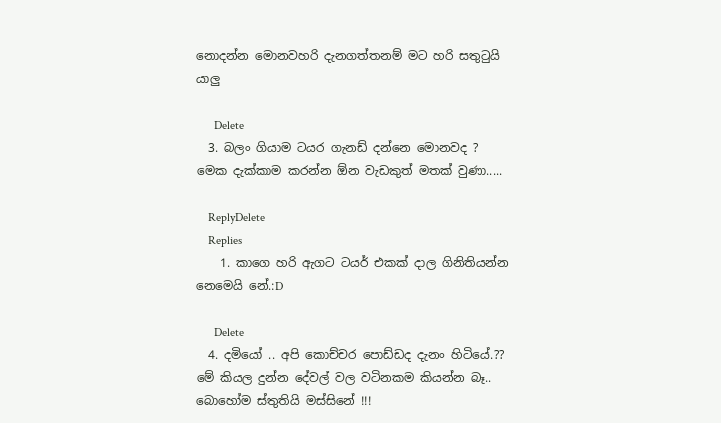නොදන්න මොනවහරි දැනගත්තනම් මට හරි සතුටුයි යාලු

      Delete
  3. බලං ගියාම ටයර ගැනඩ් දන්නෙ මොනවද ? මෙක දැක්කාම කරන්න ඕන වැඩකුත් මතක් වුණා.....

    ReplyDelete
    Replies
    1. කාගෙ හරි ඇගට ටයර් එකක් දාල ගිනිතියන්න නෙමෙයි නේ.:D

      Delete
  4. දමියෝ .. අපි කොච්චර පොඩ්ඩද දැනං හිටියේ.?? මේ කියල දුන්න දේවල් වල වටිනකම කියන්න බෑ.. බොහෝම ස්තුතියි මස්සිනේ !!!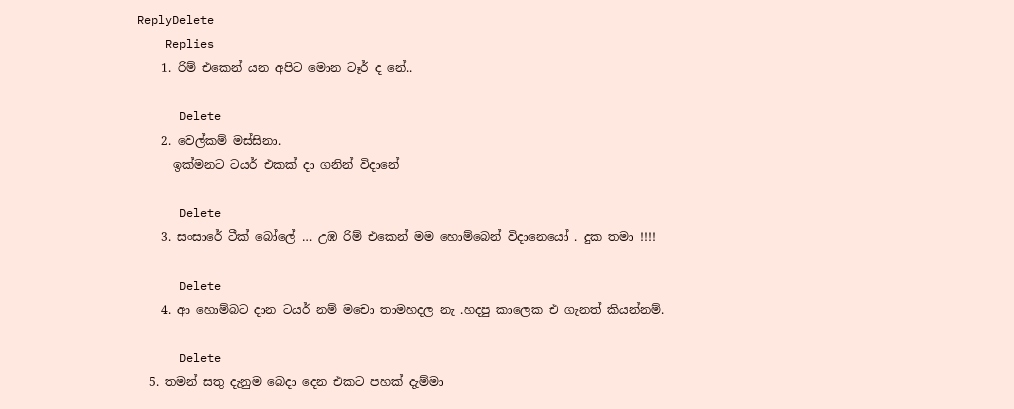ReplyDelete
    Replies
    1. රිම් එකෙන් යන අපිට මොන ටෑර් ද නේ..

      Delete
    2. වෙල්කම් මස්සිනා.
      ඉක්මනට ටයර් එකක් දා ගනින් විදානේ

      Delete
    3. සංසාරේ ටීක් බෝලේ … උඹ රිම් එකෙන් මම හොම්බෙන් විදානෙයෝ . දුක තමා !!!!

      Delete
    4. ආ හොම්බට දාන ටයර් නම් මචො තාමහදල නැ .හදපු කාලෙක එ ගැනත් කියන්නම්.

      Delete
  5. තමන් සතු දැනුම බෙදා දෙන එකට පහක් දැම්මා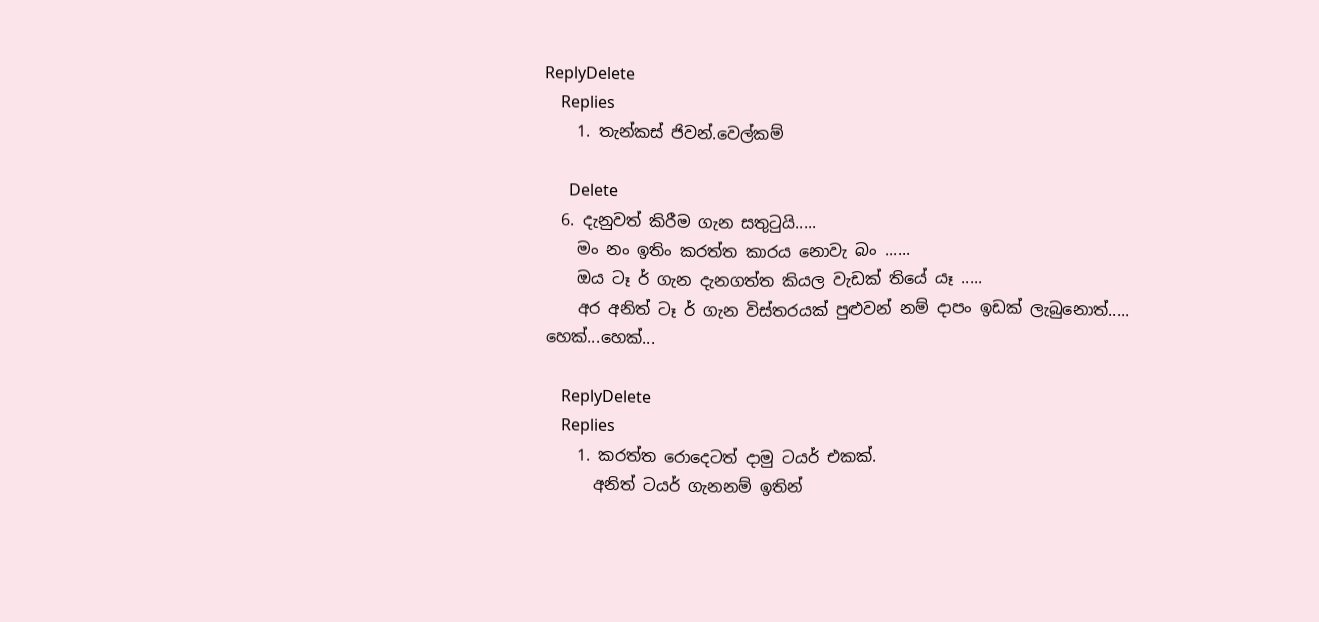ReplyDelete
    Replies
    1. තැන්කස් ජිවන්.වෙල්කම්

      Delete
  6. දැනුවත් කිරීම ගැන සතුටුයි.....
    මං නං ඉතිං කරත්ත කාරය නොවැ බං ......
    ඔය ටෑ ර් ගැන දැනගත්ත කියල වැඩක් තියේ යෑ .....
    අර අනිත් ටෑ ර් ගැන විස්තරයක් පුළුවන් නම් දාපං ඉඩක් ලැබුනොත්..... හෙක්...හෙක්...

    ReplyDelete
    Replies
    1. කරත්ත රොදෙටත් දාමු ටයර් එකක්.
      අනිත් ටයර් ගැනනම් ඉතින්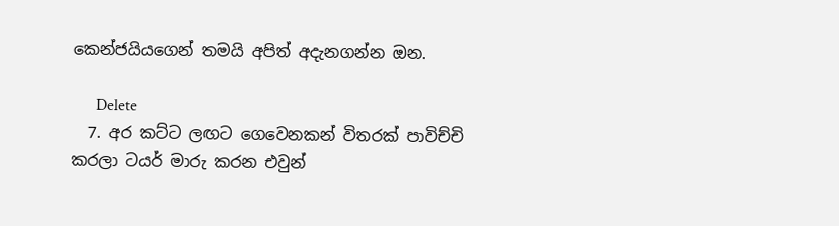කෙන්ජයියගෙන් තමයි අපිත් අදැනගන්න ඔන.

      Delete
  7. අර කට්ට ලඟට ගෙවෙනකන් විතරක් පාවිච්චි කරලා ටයර් මාරු කරන එවුන්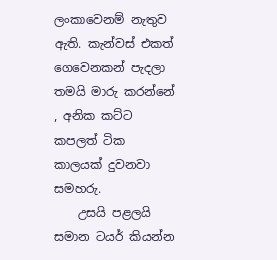ලංකාවෙනම් නැතුව ඇති. කැන්වස් එකත් ගෙවෙනකන් පැදලා තමයි මාරු කරන්නේ , අනික කට්ට කපලත් ටික කාලයක් දුවනවා සමහරු.
    උසයි පළලයි සමාන ටයර් කියන්න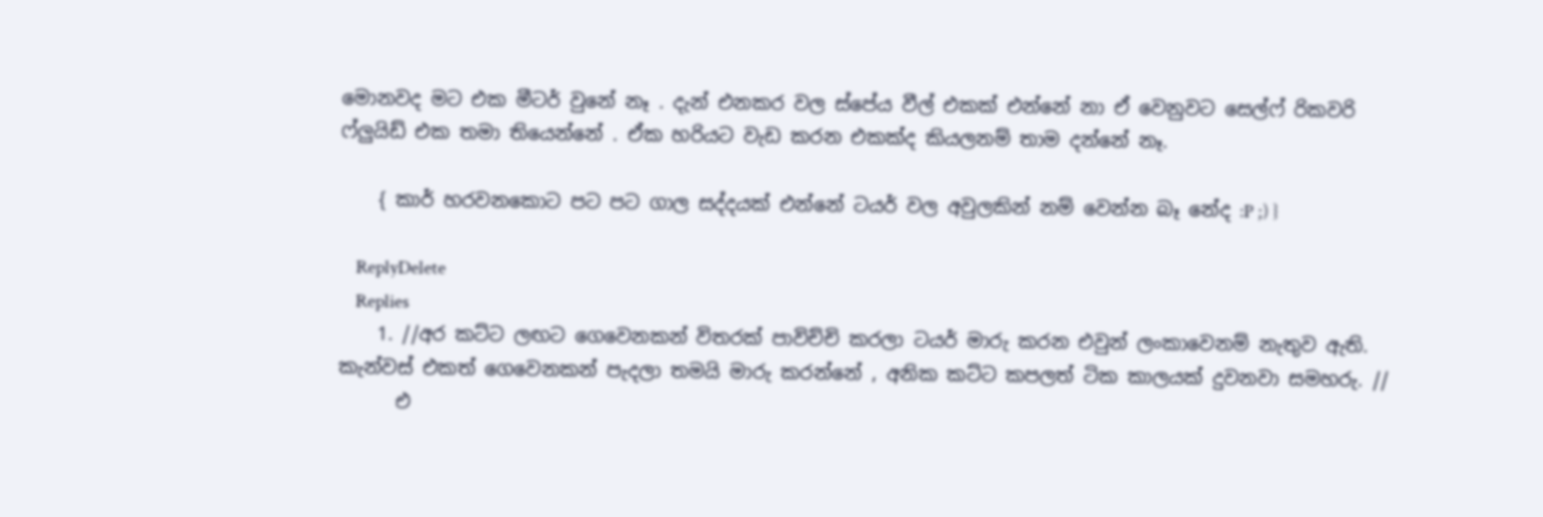මොනවද මට එක මීටර් වුනේ නෑ . දැන් එනකර වල ස්පේය වීල් එකක් එන්නේ නා ඒ වෙනුවට සෙල්ෆ් රිකවරි ෆ්ලුයිඩ් එක තමා තියෙන්නේ . ඒක හරියට වැඩ කරන එකක්ද කියලනම් තාම දන්නේ නෑ.

    { කාර් හරවනකොට පට පට ගාල සද්දයක් එන්නේ ටයර් වල අවුලකින් නම් වෙන්න බෑ නේද :P ;) }

    ReplyDelete
    Replies
    1. //අර කට්ට ලඟට ගෙවෙනකන් විතරක් පාවිච්චි කරලා ටයර් මාරු කරන එවුන් ලංකාවෙනම් නැතුව ඇති. කැන්වස් එකත් ගෙවෙනකන් පැදලා තමයි මාරු කරන්නේ , අනික කට්ට කපලත් ටික කාලයක් දුවනවා සමහරු. //
      එ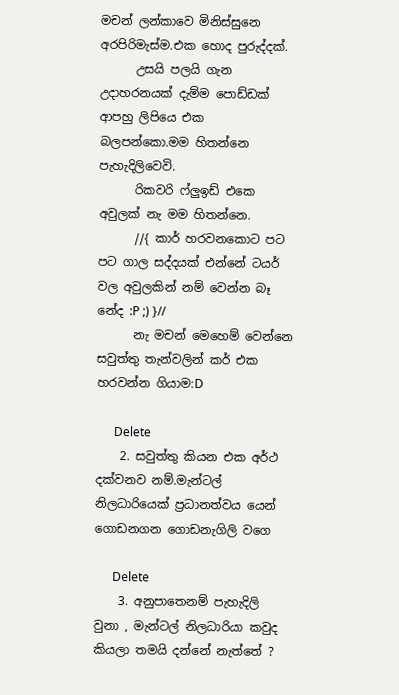මචන් ලන්කාවෙ මිනිස්සුනෙ අරපිරිමැස්ම.එක හොද පුරුද්දක්.
      උසයි පලයි ගැන උදාහරනයක් දැම්ම පොඩ්ඩක් ආපහු ලිපියෙ එක බලපන්කො.මම හිතන්නෙ පැහැදිලිවෙවි.
      රිකවරි ෆ්ලුඉඩ් එකෙ අවුලක් නැ මම හිතන්නෙ.
      //{ කාර් හරවනකොට පට පට ගාල සද්දයක් එන්නේ ටයර් වල අවුලකින් නම් වෙන්න බෑ නේද :P ;) }//
      නැ මචන් මෙහෙම් වෙන්නෙ සවුත්තු තැන්වලින් කර් එක හරවන්න ගියාම:D

      Delete
    2. සවුත්තු කියන එක අර්ථ දක්වනව නම්.මැන්ටල් නිලධාරියෙක් ප්‍රධානත්වය යෙන් ගොඩනගන ගොඩනැගිලි වගෙ

      Delete
    3. අනුපාතෙනම් පැහැදිලි වුනා , මැන්ටල් නිලධාරියා කවුද කියලා තමයි දන්නේ නැත්තේ ?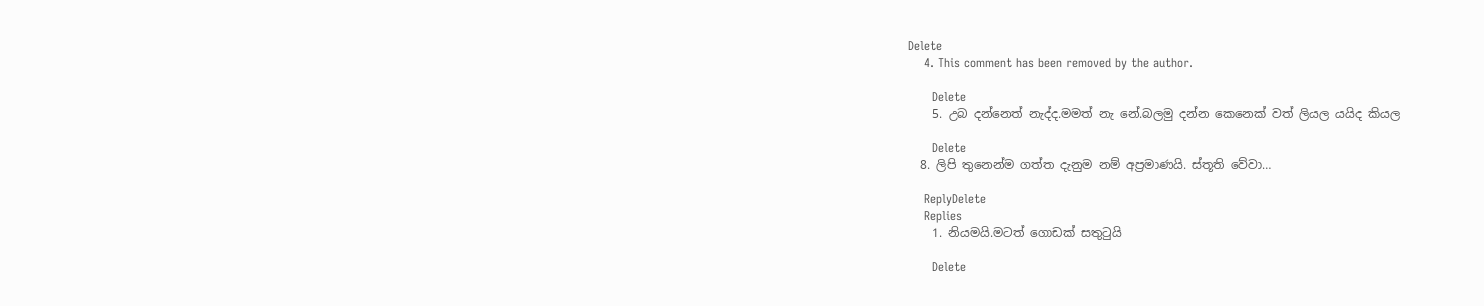Delete
    4. This comment has been removed by the author.

      Delete
    5. උබ දන්නෙත් නැද්ද.මමත් නැ නේ.බලමු දන්න කෙනෙක් වත් ලියල යයිද කියල

      Delete
  8. ලිපි තුනෙන්ම ගත්ත දැනුම නම් අප්‍රමාණයි. ස්තූති වේවා…

    ReplyDelete
    Replies
    1. නියමයි.මටත් ගොඩක් සතුටුයි

      Delete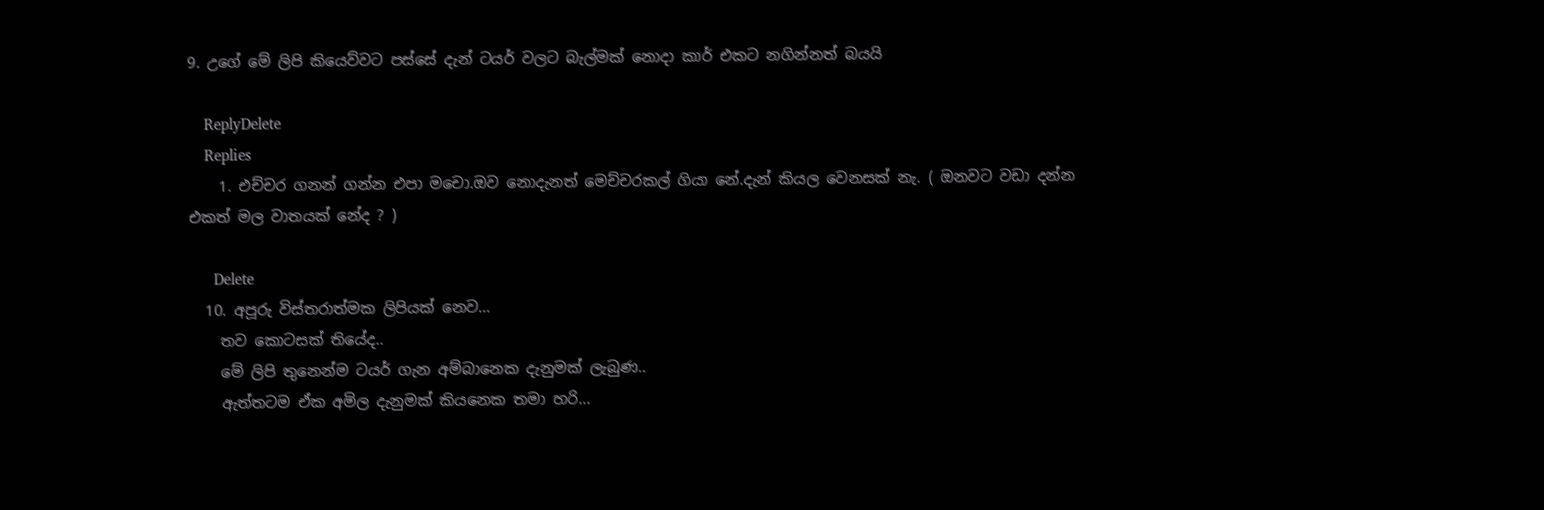9. උගේ මේ ලිපි කියෙව්වට පස්සේ දැන් ටයර් වලට බැල්මක් නොදා කාර් එකට නගින්නත් බයයි

    ReplyDelete
    Replies
    1. එච්චර ගනන් ගන්න එපා මචො.ඔව නොදැනත් මෙච්චරකල් ගියා නේ.දැන් කියල වෙනසක් නැ. ( ඔනවට වඩා දන්න එකත් මල වාතයක් නේද ? )

      Delete
  10. අපූරු විස්තරාත්මක ලිපියක් නෙව...
    තව කොටසක් තියේද..
    මේ ලිපි තුනෙන්ම ටයර් ගැන අම්බානෙක දැනුමක් ලැබුණ..
    ඇත්තටම ඒක අමිල දැනුමක් කියනෙක තමා හරි...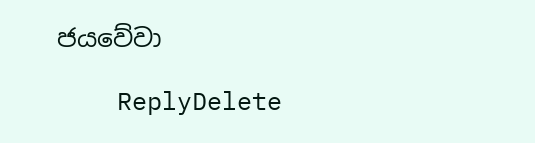ජයවේවා

    ReplyDelete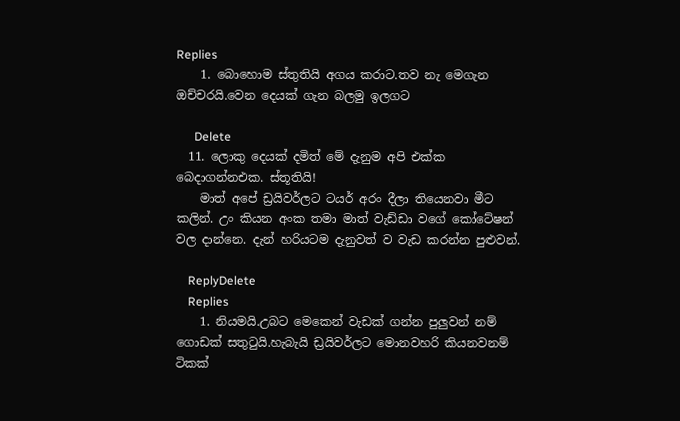Replies
    1. බොහොම ස්තුතියි අගය කරාට.තව නැ මෙගැන ඔච්චරයි.වෙන දෙයක් ගැන බලමු ඉලගට

      Delete
  11. ලොකු දෙයක් දමිත් මේ දැනුම අපි එක්ක බෙදාගන්නඑක. ස්තූතියි!
    මාත් අපේ ඩ්‍රයිවර්ලට ටයර් අරං දීලා තියෙනවා මීට කලින්. උං කියන අංක තමා මාත් වැඩ්ඩා වගේ කෝටේෂන් වල දාන්නෙ. දැන් හරියටම දැනුවත් ව වැඩ කරන්න පුළුවන්.

    ReplyDelete
    Replies
    1. නියමයි.උබට මෙකෙන් වැඩක් ගන්න පුලුවන් නම් ගොඩක් සතුටුයි.හැබැයි ඩ්‍රයිවර්ලට මොනවහරි කියනවනම් ටිකක්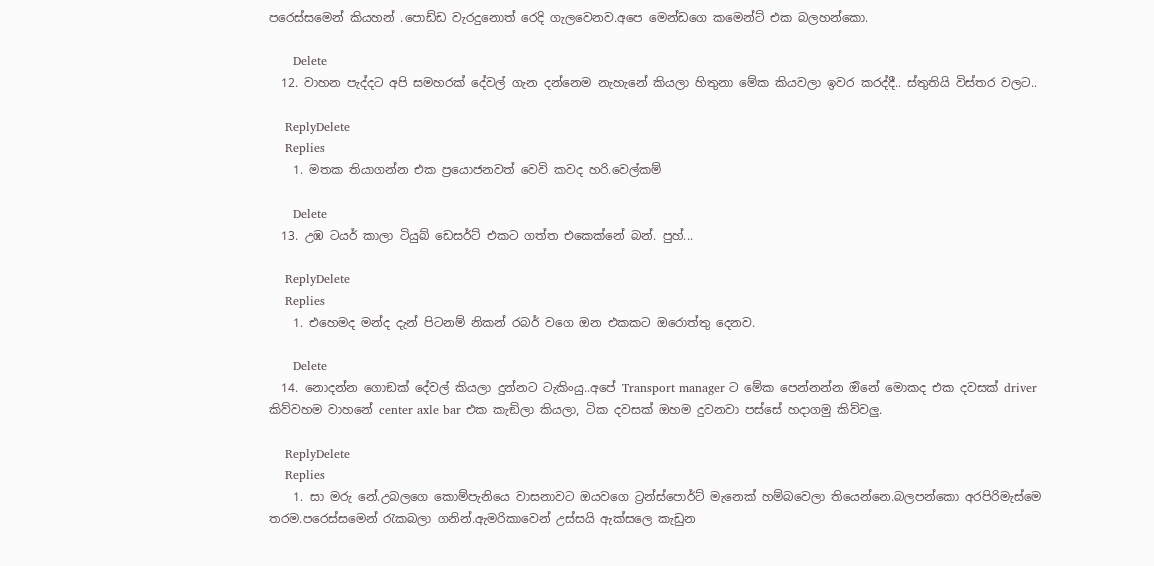පරෙස්සමෙන් කියහන් .පොඩ්ඩ වැරදුනොත් රෙදි ගැලවෙනව.අපෙ මෙන්ඩගෙ කමෙන්ට් එක බලහන්කො.

      Delete
  12. වාහන පැද්දට අපි සමහරක් දේවල් ගැන දන්නෙම නැහැනේ කියලා හිතුනා මේක කියවලා ඉවර කරද්දී.. ස්තුතියි විස්තර වලට..

    ReplyDelete
    Replies
    1. මතක තියාගන්න එක ප්‍රයොජනවත් වෙවි කවද හරි.වෙල්කම්

      Delete
  13. උඹ ටයර් කාලා ටියුබ් ඩෙසර්ට් එකට ගත්ත එකෙක්නේ බන්. පුහ්...

    ReplyDelete
    Replies
    1. එහෙමද මන්ද දැන් පිටනම් නිකන් රබර් වගෙ ඔන එකකට ඔරොත්තු දෙනව.

      Delete
  14. නොදන්න ගොඞක් දේවල් කියලා දුන්නට ටැකිංයු..අපේ Transport manager ට මේක පෙන්නන්න ඔිනේ මොකද එක දවසක් driver කිව්වහම වාහනේ center axle bar එක කැඞිලා කියලා, ටික දවසක් ඔහම දුවනවා පස්සේ හදාගමු කිව්වලු.

    ReplyDelete
    Replies
    1. සා මරු නේ.උබලගෙ කොම්පැනියෙ වාසනාවට ඔයවගෙ ට්‍රන්ස්පොර්ට් මැනෙක් හම්බවෙලා තියෙන්නෙ.බලපන්කො අරපිරිමැස්මෙ තරම.පරෙස්සමෙන් රැකබලා ගනින්.ඇමරිකාවෙන් උස්සයි ඇක්සලෙ කැඩුන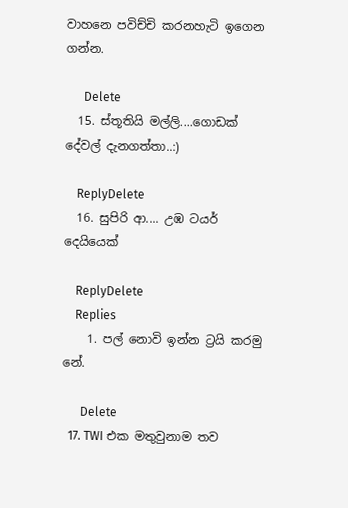වාහනෙ පවිච්චි කරනහැටි ඉගෙන ගන්න.

      Delete
  15. ස්තූතියි මල්ලි....ගොඩක් දේවල් දැනගත්තා..:)

    ReplyDelete
  16. සුපිරි ආ.... උඹ ටයර් දෙයියෙක්

    ReplyDelete
    Replies
    1. පල් නොවි ඉන්න ට්‍රයි කරමු නේ.

      Delete
  17. TWI එක මතුවුනාම තව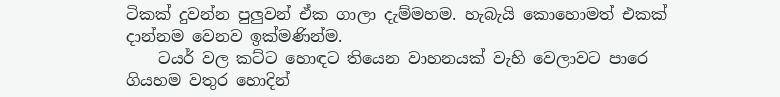ටිකක් දුවන්න පුලුවන් ඒක ගාලා දැම්මහම. හැබැයි කොහොමත් එකක් දාන්නම වෙනව ඉක්මණින්ම.
    ටයර් වල කට්ට හොඳට තියෙන වාහනයක් වැහි වෙලාවට පාරෙ ගියහම වතුර හොදින්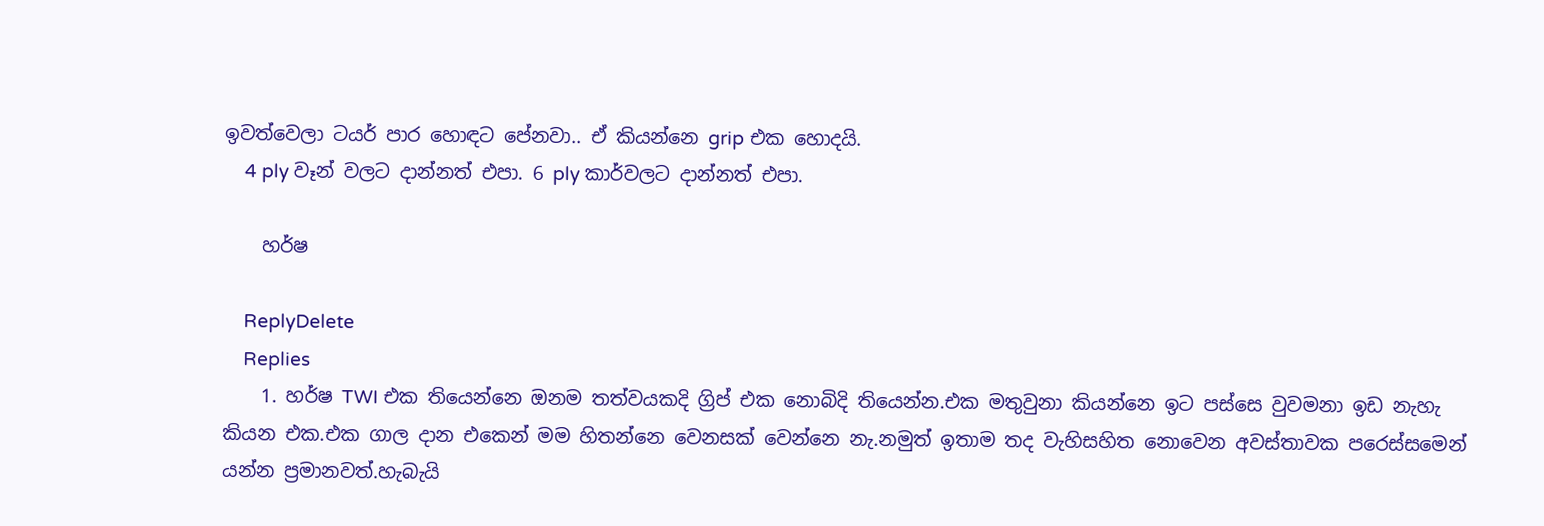ඉවත්වෙලා ටයර් පාර හොඳට පේනවා.. ඒ කියන්නෙ grip එක හොදයි.
    4 ply වෑන් වලට දාන්නත් එපා. 6 ply කාර්වලට දාන්නත් එපා.

    හර්ෂ

    ReplyDelete
    Replies
    1. හර්ෂ TWI එක තියෙන්නෙ ඔනම තත්වයකදි ග්‍රිප් එක නොබිදි තියෙන්න.එක මතුවුනා කියන්නෙ ඉට පස්සෙ වුවමනා ඉඩ නැහැ කියන එක.එක ගාල දාන එකෙන් මම හිතන්නෙ වෙනසක් වෙන්නෙ නැ.නමුත් ඉතාම තද වැහිසහිත නොවෙන අවස්තාවක පරෙස්සමෙන් යන්න ප්‍රමානවත්.හැබැයි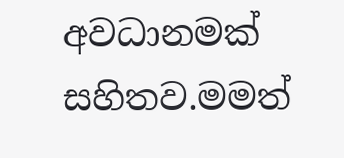අවධානමක් සහිතව.මමත්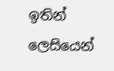ඉතින් ලෙසියෙන්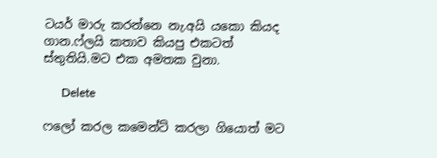ටයර් මාරු කරන්නෙ නැ.අයි යකො කියද ගාන.ෆ්ලයි කතාව කියපු එකටත් ස්තුතියි.මට එක අමතක වුනා.

      Delete

ෆලෝ කරල කමෙන්ට් කරලා ගියොත් මට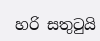හරි සතුටුයි